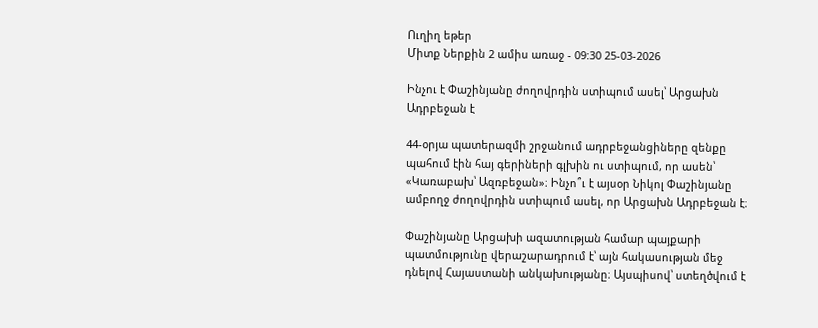Ուղիղ եթեր
Միտք Ներքին 2 ամիս առաջ - 09:30 25-03-2026

Ինչու է Փաշինյանը ժողովրդին ստիպում ասել՝ Արցախն Ադրբեջան է

44-օրյա պատերազմի շրջանում ադրբեջանցիները զենքը պահում էին հայ գերիների գլխին ու ստիպում, որ ասեն՝ «Կառաբախ՝ Ազռբեջան»։ Ինչո՞ւ է այսօր Նիկոլ Փաշինյանը ամբողջ ժողովրդին ստիպում ասել, որ Արցախն Ադրբեջան է։

Փաշինյանը Արցախի ազատության համար պայքարի պատմությունը վերաշարադրում է՝ այն հակասության մեջ դնելով Հայաստանի անկախությանը։ Այսպիսով՝ ստեղծվում է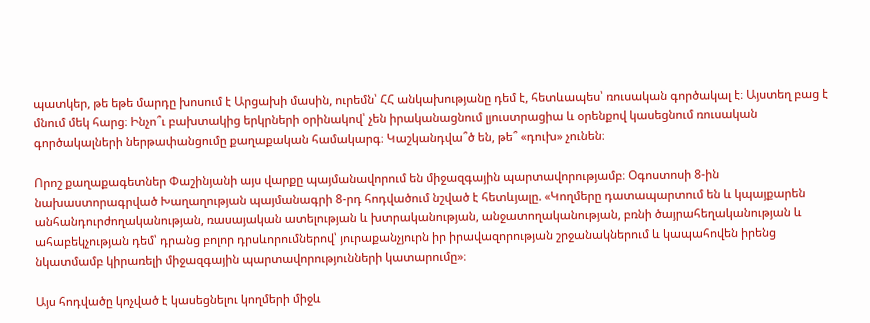պատկեր, թե եթե մարդը խոսում է Արցախի մասին, ուրեմն՝ ՀՀ անկախությանը դեմ է, հետևապես՝ ռուսական գործակալ է։ Այստեղ բաց է մնում մեկ հարց։ Ինչո՞ւ բախտակից երկրների օրինակով՝ չեն իրականացնում լյուստրացիա և օրենքով կասեցնում ռուսական գործակալների ներթափանցումը քաղաքական համակարգ։ Կաշկանդվա՞ծ են, թե՞ «դուխ» չունեն։

Որոշ քաղաքագետներ Փաշինյանի այս վարքը պայմանավորում են միջազգային պարտավորությամբ։ Օգոստոսի 8-ին նախաստորագրված Խաղաղության պայմանագրի 8-րդ հոդվածում նշված է հետևյալը. «Կողմերը դատապարտում են և կպայքարեն անհանդուրժողականության, ռասայական ատելության և խտրականության, անջատողականության, բռնի ծայրահեղականության և ահաբեկչության դեմ՝ դրանց բոլոր դրսևորումներով՝ յուրաքանչյուրն իր իրավազորության շրջանակներում և կապահովեն իրենց նկատմամբ կիրառելի միջազգային պարտավորությունների կատարումը»։

Այս հոդվածը կոչված է կասեցնելու կողմերի միջև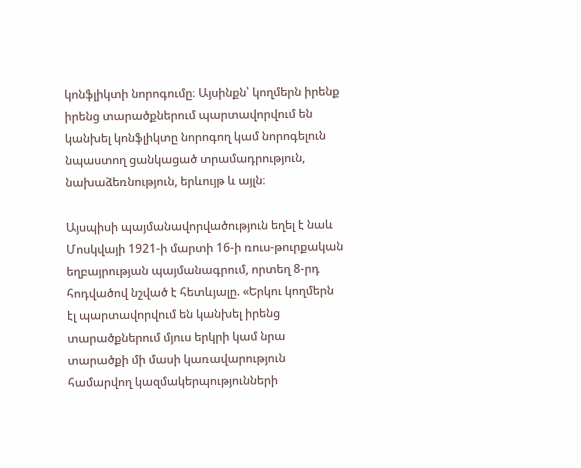կոնֆլիկտի նորոգումը։ Այսինքն՝ կողմերն իրենք իրենց տարածքներում պարտավորվում են կանխել կոնֆլիկտը նորոգող կամ նորոգելուն նպաստող ցանկացած տրամադրություն, նախաձեռնություն, երևույթ և այլն։

Այսպիսի պայմանավորվածություն եղել է նաև Մոսկվայի 1921-ի մարտի 16-ի ռուս-թուրքական եղբայրության պայմանագրում, որտեղ 8-րդ հոդվածով նշված է հետևյալը. «Երկու կողմերն էլ պարտավորվում են կանխել իրենց տարածքներում մյուս երկրի կամ նրա տարածքի մի մասի կառավարություն համարվող կազմակերպությունների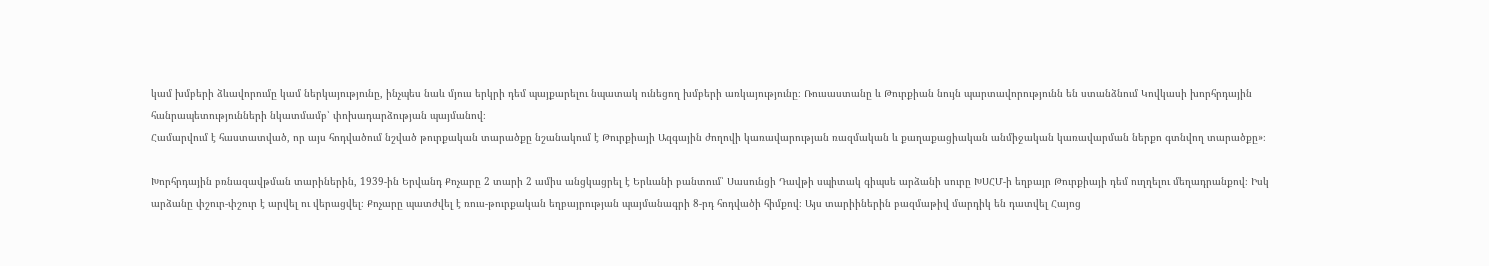կամ խմբերի ձևավորումը կամ ներկայությունը, ինչպես նաև մյուս երկրի դեմ պայքարելու նպատակ ունեցող խմբերի առկայությունը։ Ռուսաստանը և Թուրքիան նույն պարտավորությունն են ստանձնում Կովկասի խորհրդային հանրապետությունների նկատմամբ՝ փոխադարձության պայմանով։
Համարվում է հաստատված, որ այս հոդվածում նշված թուրքական տարածքը նշանակում է Թուրքիայի Ազգային ժողովի կառավարության ռազմական և քաղաքացիական անմիջական կառավարման ներքո գտնվող տարածքը»։

Խորհրդային բռնազավթման տարիներին, 1939-ին Երվանդ Քոչարը 2 տարի 2 ամիս անցկացրել է Երևանի բանտում՝ Սասունցի Դավթի սպիտակ գիպսե արձանի սուրը ԽՍՀՄ-ի եղբայր Թուրքիայի դեմ ուղղելու մեղադրանքով։ Իսկ արձանը փշուր-փշուր է արվել ու վերացվել։ Քոչարը պատժվել է ռուս-թուրքական եղբայրության պայմանագրի 8-րդ հոդվածի հիմքով։ Այս տարիիներին բազմաթիվ մարդիկ են դատվել Հայոց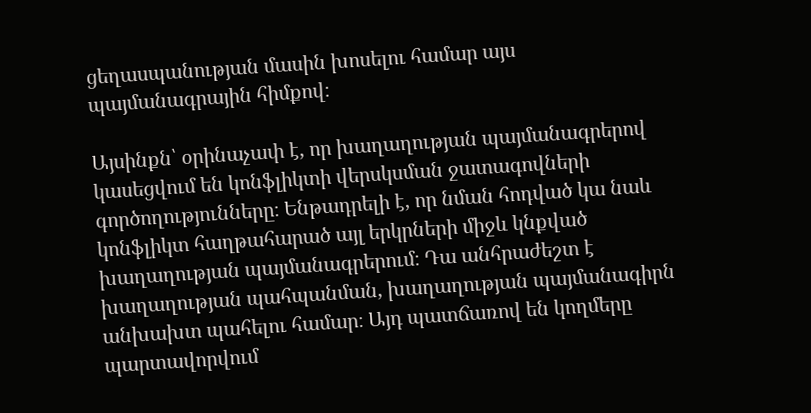ցեղասպանության մասին խոսելու համար այս պայմանագրային հիմքով։

Այսինքն՝ օրինաչափ է, որ խաղաղության պայմանագրերով կասեցվում են կոնֆլիկտի վերսկսման ջատագովների գործողությունները։ Ենթադրելի է, որ նման հոդված կա նաև կոնֆլիկտ հաղթահարած այլ երկրների միջև կնքված խաղաղության պայմանագրերում։ Դա անհրաժեշտ է խաղաղության պահպանման, խաղաղության պայմանագիրն անխախտ պահելու համար։ Այդ պատճառով են կողմերը պարտավորվում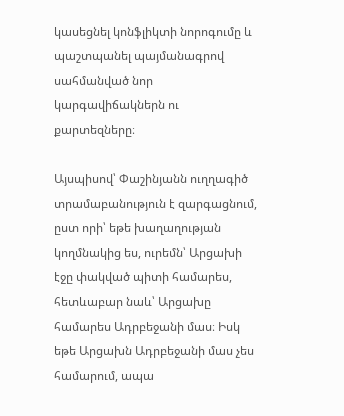կասեցնել կոնֆլիկտի նորոգումը և պաշտպանել պայմանագրով սահմանված նոր կարգավիճակներն ու քարտեզները։

Այսպիսով՝ Փաշինյանն ուղղագիծ տրամաբանություն է զարգացնում, ըստ որի՝ եթե խաղաղության կողմնակից ես, ուրեմն՝ Արցախի էջը փակված պիտի համարես, հետևաբար նաև՝ Արցախը համարես Ադրբեջանի մաս։ Իսկ եթե Արցախն Ադրբեջանի մաս չես համարում, ապա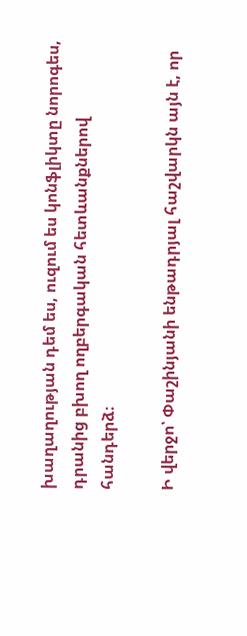խաղաղության դեմ ես, ուզում ես կոնֆլիկտը նորոգես, դրանից բխող ողբերգական հետևանքներով հանդերձ։

Ի վերջո՝ Փաշինյանի ենթադրյալ հաշվարկն այն է, որ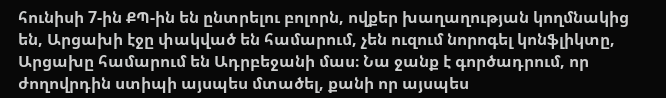հունիսի 7-ին ՔՊ-ին են ընտրելու բոլորն, ովքեր խաղաղության կողմնակից են, Արցախի էջը փակված են համարում, չեն ուզում նորոգել կոնֆլիկտը, Արցախը համարում են Ադրբեջանի մաս։ Նա ջանք է գործադրում, որ ժողովրդին ստիպի այսպես մտածել, քանի որ այսպես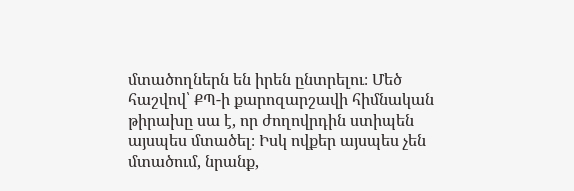մտածողներն են իրեն ընտրելու։ Մեծ հաշվով՝ ՔՊ-ի քարոզարշավի հիմնական թիրախը սա է, որ ժողովրդին ստիպեն այսպես մտածել։ Իսկ ովքեր այսպես չեն մտածում, նրանք,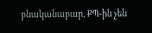բնականաբար, ՔՊ-ին չեն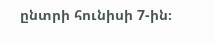ընտրի հունիսի 7-ին։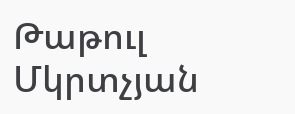Թաթուլ Մկրտչյան